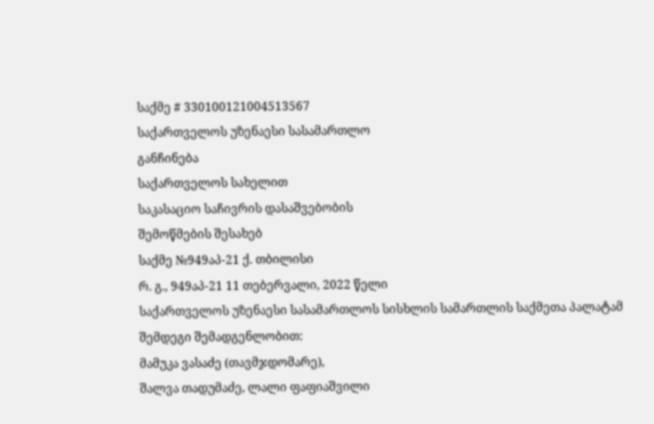საქმე # 330100121004513567
საქართველოს უზენაესი სასამართლო
განჩინება
საქართველოს სახელით
საკასაციო საჩივრის დასაშვებობის
შემოწმების შესახებ
საქმე №949აპ-21 ქ. თბილისი
რ. გ., 949აპ-21 11 თებერვალი, 2022 წელი
საქართველოს უზენაესი სასამართლოს სისხლის სამართლის საქმეთა პალატამ შემდეგი შემადგენლობით:
მამუკა ვასაძე (თავმჯდომარე),
შალვა თადუმაძე, ლალი ფაფიაშვილი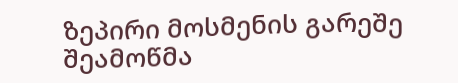ზეპირი მოსმენის გარეშე შეამოწმა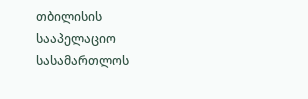თბილისის სააპელაციო სასამართლოს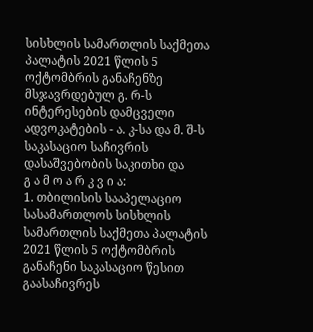სისხლის სამართლის საქმეთა პალატის 2021 წლის 5 ოქტომბრის განაჩენზე მსჯავრდებულ გ. რ-ს ინტერესების დამცველი ადვოკატების - ა. კ-სა და მ. შ-ს საკასაციო საჩივრის დასაშვებობის საკითხი და
გ ა მ ო ა რ კ ვ ი ა:
1. თბილისის სააპელაციო სასამართლოს სისხლის სამართლის საქმეთა პალატის 2021 წლის 5 ოქტომბრის განაჩენი საკასაციო წესით გაასაჩივრეს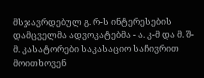მსჯავრდებულ გ. რ-ს ინტერესების დამცველმა ადვოკატებმა - ა. კ-მ და მ. შ-მ. კასატორები საკასაციო საჩივრით მოითხოვენ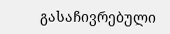გასაჩივრებული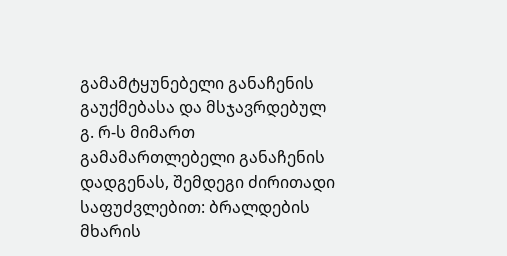გამამტყუნებელი განაჩენის გაუქმებასა და მსჯავრდებულ გ. რ-ს მიმართ გამამართლებელი განაჩენის დადგენას, შემდეგი ძირითადი საფუძვლებით: ბრალდების მხარის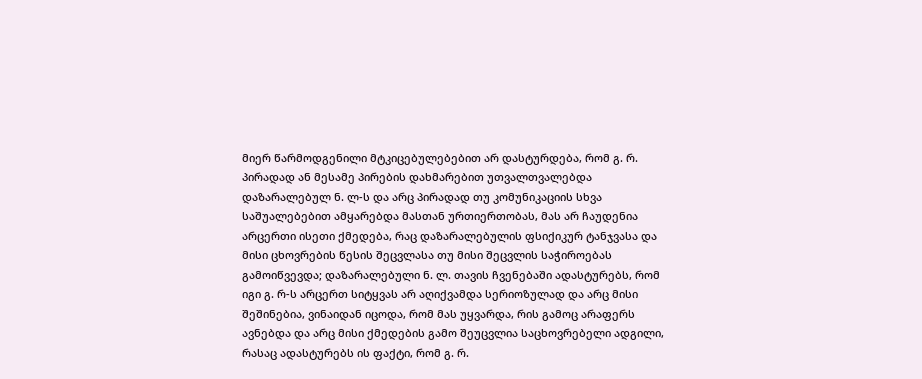მიერ წარმოდგენილი მტკიცებულებებით არ დასტურდება, რომ გ. რ. პირადად ან მესამე პირების დახმარებით უთვალთვალებდა დაზარალებულ ნ. ლ-ს და არც პირადად თუ კომუნიკაციის სხვა საშუალებებით ამყარებდა მასთან ურთიერთობას, მას არ ჩაუდენია არცერთი ისეთი ქმედება, რაც დაზარალებულის ფსიქიკურ ტანჯვასა და მისი ცხოვრების წესის შეცვლასა თუ მისი შეცვლის საჭიროებას გამოიწვევდა; დაზარალებული ნ. ლ. თავის ჩვენებაში ადასტურებს, რომ იგი გ. რ-ს არცერთ სიტყვას არ აღიქვამდა სერიოზულად და არც მისი შეშინებია, ვინაიდან იცოდა, რომ მას უყვარდა, რის გამოც არაფერს ავნებდა და არც მისი ქმედების გამო შეუცვლია საცხოვრებელი ადგილი, რასაც ადასტურებს ის ფაქტი, რომ გ. რ.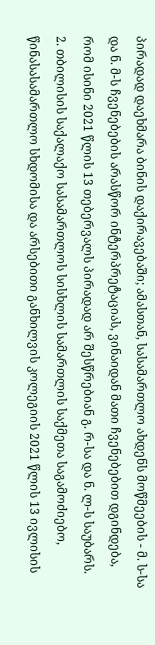პირადად დაეხმარა ბინის დაქირავებაში; ამასთან, სასამართლო ახდენს მოწმეების - მ. ს-სა და ნ. მ-ს ჩვენებების არასწორ ინტერპრეტაციას, ვინაიდან მათი ჩვენებებით დგინდება, რომ ისინი 2021 წლის 13 თებერვალს პირადად არ შესწრებიან გ. რ-სა და ნ. ლ-ს საუბარს.
2. თბილისის საქალაქო სასამართლოს სისხლის სამართლის საქმეთა საგამოძიებო, წინასასამართლო სხდომისა და არსებითი განხილვის კოლეგიის 2021 წლის 13 ივლისის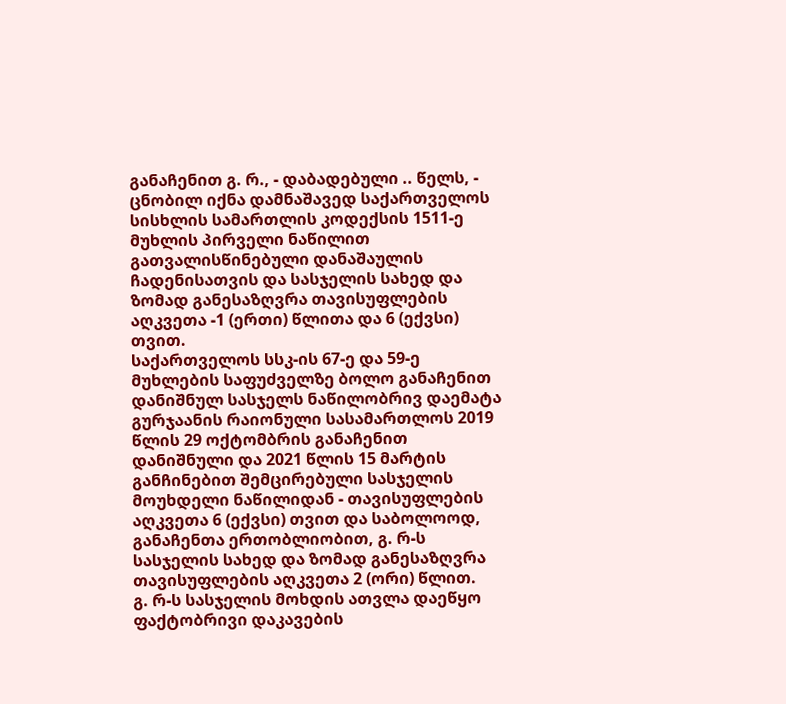განაჩენით გ. რ., - დაბადებული .. წელს, - ცნობილ იქნა დამნაშავედ საქართველოს სისხლის სამართლის კოდექსის 1511-ე მუხლის პირველი ნაწილით გათვალისწინებული დანაშაულის ჩადენისათვის და სასჯელის სახედ და ზომად განესაზღვრა თავისუფლების აღკვეთა -1 (ერთი) წლითა და 6 (ექვსი) თვით.
საქართველოს სსკ-ის 67-ე და 59-ე მუხლების საფუძველზე ბოლო განაჩენით დანიშნულ სასჯელს ნაწილობრივ დაემატა გურჯაანის რაიონული სასამართლოს 2019 წლის 29 ოქტომბრის განაჩენით დანიშნული და 2021 წლის 15 მარტის განჩინებით შემცირებული სასჯელის მოუხდელი ნაწილიდან - თავისუფლების აღკვეთა 6 (ექვსი) თვით და საბოლოოდ, განაჩენთა ერთობლიობით, გ. რ-ს სასჯელის სახედ და ზომად განესაზღვრა თავისუფლების აღკვეთა 2 (ორი) წლით.
გ. რ-ს სასჯელის მოხდის ათვლა დაეწყო ფაქტობრივი დაკავების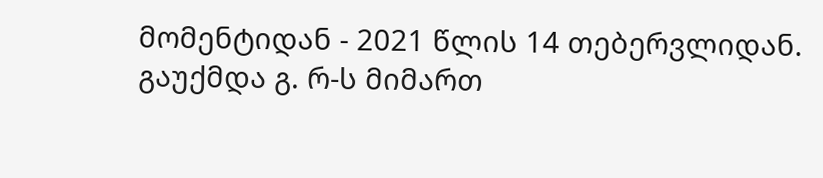მომენტიდან - 2021 წლის 14 თებერვლიდან.
გაუქმდა გ. რ-ს მიმართ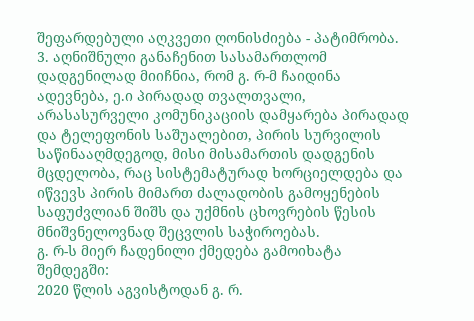შეფარდებული აღკვეთი ღონისძიება - პატიმრობა.
3. აღნიშნული განაჩენით სასამართლომ დადგენილად მიიჩნია, რომ გ. რ-მ ჩაიდინა ადევნება, ე.ი პირადად თვალთვალი, არასასურველი კომუნიკაციის დამყარება პირადად და ტელეფონის საშუალებით, პირის სურვილის საწინააღმდეგოდ, მისი მისამართის დადგენის მცდელობა, რაც სისტემატურად ხორციელდება და იწვევს პირის მიმართ ძალადობის გამოყენების საფუძვლიან შიშს და უქმნის ცხოვრების წესის მნიშვნელოვნად შეცვლის საჭიროებას.
გ. რ-ს მიერ ჩადენილი ქმედება გამოიხატა შემდეგში:
2020 წლის აგვისტოდან გ. რ.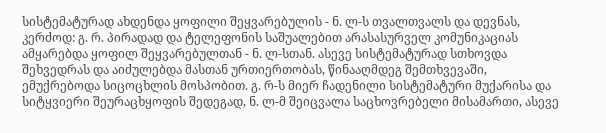სისტემატურად ახდენდა ყოფილი შეყვარებულის - ნ. ლ-ს თვალთვალს და დევნას, კერძოდ: გ. რ. პირადად და ტელეფონის საშუალებით არასასურველ კომუნიკაციას ამყარებდა ყოფილ შეყვარებულთან - ნ. ლ-სთან. ასევე სისტემატურად სთხოვდა შეხვედრას და აიძულებდა მასთან ურთიერთობას, წინააღმდეგ შემთხვევაში, ემუქრებოდა სიცოცხლის მოსპობით. გ. რ-ს მიერ ჩადენილი სისტემატური მუქარისა და სიტყვიერი შეურაცხყოფის შედეგად, ნ. ლ-მ შეიცვალა საცხოვრებელი მისამართი, ასევე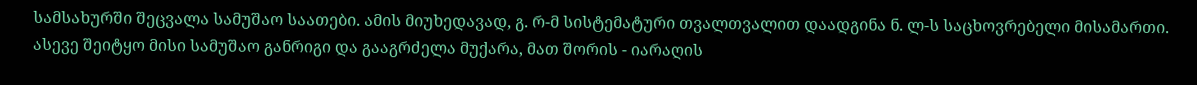სამსახურში შეცვალა სამუშაო საათები. ამის მიუხედავად, გ. რ-მ სისტემატური თვალთვალით დაადგინა ნ. ლ-ს საცხოვრებელი მისამართი. ასევე შეიტყო მისი სამუშაო განრიგი და გააგრძელა მუქარა, მათ შორის - იარაღის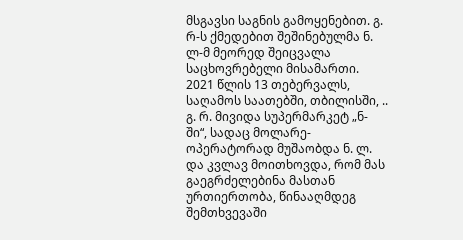მსგავსი საგნის გამოყენებით. გ. რ-ს ქმედებით შეშინებულმა ნ. ლ-მ მეორედ შეიცვალა საცხოვრებელი მისამართი. 2021 წლის 13 თებერვალს, საღამოს საათებში, თბილისში, .. გ. რ. მივიდა სუპერმარკეტ „ნ-ში“, სადაც მოლარე-ოპერატორად მუშაობდა ნ. ლ. და კვლავ მოითხოვდა, რომ მას გაეგრძელებინა მასთან ურთიერთობა, წინააღმდეგ შემთხვევაში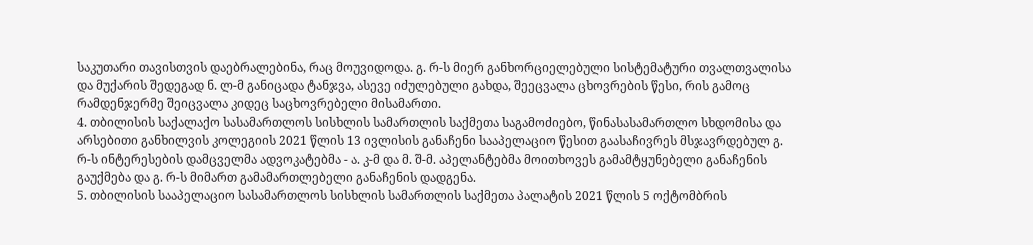საკუთარი თავისთვის დაებრალებინა, რაც მოუვიდოდა. გ. რ-ს მიერ განხორციელებული სისტემატური თვალთვალისა და მუქარის შედეგად ნ. ლ-მ განიცადა ტანჯვა, ასევე იძულებული გახდა, შეეცვალა ცხოვრების წესი, რის გამოც რამდენჯერმე შეიცვალა კიდეც საცხოვრებელი მისამართი.
4. თბილისის საქალაქო სასამართლოს სისხლის სამართლის საქმეთა საგამოძიებო, წინასასამართლო სხდომისა და არსებითი განხილვის კოლეგიის 2021 წლის 13 ივლისის განაჩენი სააპელაციო წესით გაასაჩივრეს მსჯავრდებულ გ. რ-ს ინტერესების დამცველმა ადვოკატებმა - ა. კ-მ და მ. შ-მ. აპელანტებმა მოითხოვეს გამამტყუნებელი განაჩენის გაუქმება და გ. რ-ს მიმართ გამამართლებელი განაჩენის დადგენა.
5. თბილისის სააპელაციო სასამართლოს სისხლის სამართლის საქმეთა პალატის 2021 წლის 5 ოქტომბრის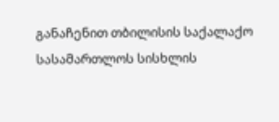განაჩენით თბილისის საქალაქო სასამართლოს სისხლის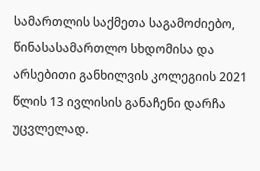სამართლის საქმეთა საგამოძიებო, წინასასამართლო სხდომისა და არსებითი განხილვის კოლეგიის 2021 წლის 13 ივლისის განაჩენი დარჩა უცვლელად.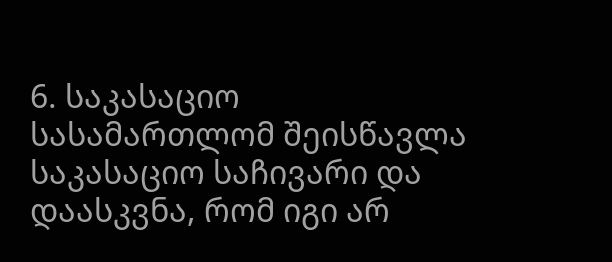6. საკასაციო სასამართლომ შეისწავლა საკასაციო საჩივარი და დაასკვნა, რომ იგი არ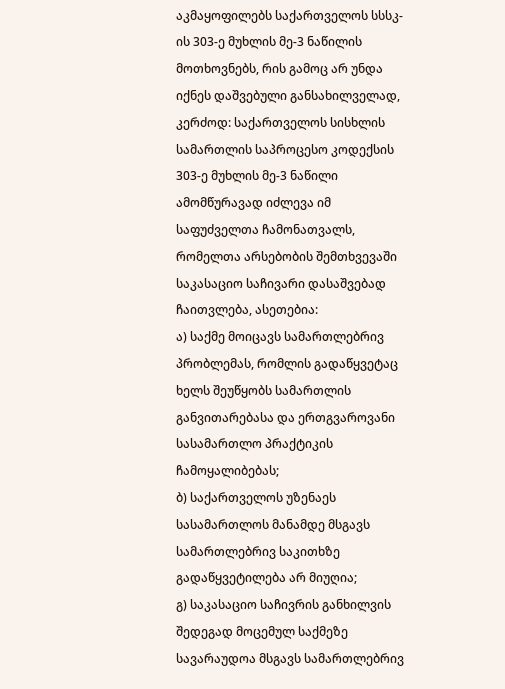აკმაყოფილებს საქართველოს სსსკ-ის 303-ე მუხლის მე-3 ნაწილის მოთხოვნებს, რის გამოც არ უნდა იქნეს დაშვებული განსახილველად, კერძოდ: საქართველოს სისხლის სამართლის საპროცესო კოდექსის 303-ე მუხლის მე-3 ნაწილი ამომწურავად იძლევა იმ საფუძველთა ჩამონათვალს, რომელთა არსებობის შემთხვევაში საკასაციო საჩივარი დასაშვებად ჩაითვლება, ასეთებია:
ა) საქმე მოიცავს სამართლებრივ პრობლემას, რომლის გადაწყვეტაც ხელს შეუწყობს სამართლის განვითარებასა და ერთგვაროვანი სასამართლო პრაქტიკის ჩამოყალიბებას;
ბ) საქართველოს უზენაეს სასამართლოს მანამდე მსგავს სამართლებრივ საკითხზე გადაწყვეტილება არ მიუღია;
გ) საკასაციო საჩივრის განხილვის შედეგად მოცემულ საქმეზე სავარაუდოა მსგავს სამართლებრივ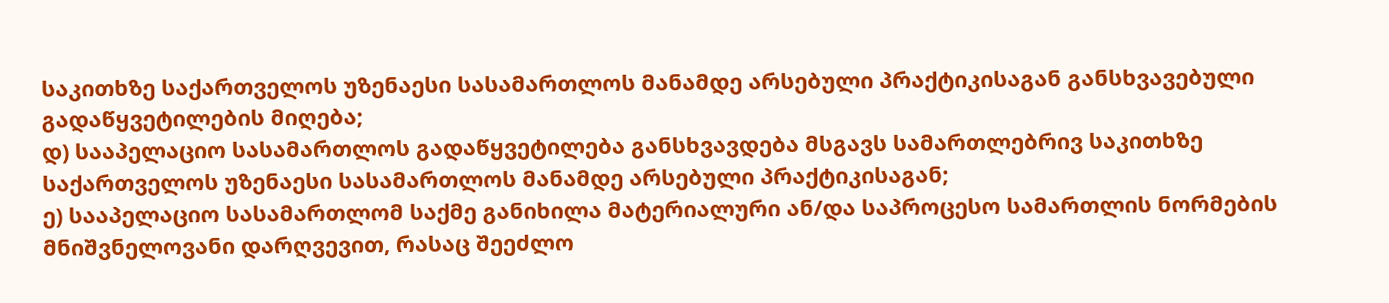საკითხზე საქართველოს უზენაესი სასამართლოს მანამდე არსებული პრაქტიკისაგან განსხვავებული გადაწყვეტილების მიღება;
დ) სააპელაციო სასამართლოს გადაწყვეტილება განსხვავდება მსგავს სამართლებრივ საკითხზე საქართველოს უზენაესი სასამართლოს მანამდე არსებული პრაქტიკისაგან;
ე) სააპელაციო სასამართლომ საქმე განიხილა მატერიალური ან/და საპროცესო სამართლის ნორმების მნიშვნელოვანი დარღვევით, რასაც შეეძლო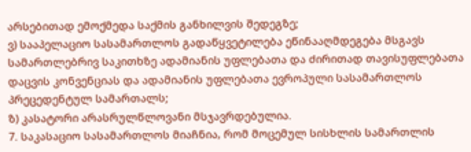არსებითად ემოქმედა საქმის განხილვის შედეგზე;
ვ) სააპელაციო სასამართლოს გადაწყვეტილება ეწინააღმდეგება მსგავს სამართლებრივ საკითხზე ადამიანის უფლებათა და ძირითად თავისუფლებათა დაცვის კონვენციას და ადამიანის უფლებათა ევროპული სასამართლოს პრეცედენტულ სამართალს;
ზ) კასატორი არასრულწლოვანი მსჯავრდებულია.
7. საკასაციო სასამართლოს მიაჩნია, რომ მოცემულ სისხლის სამართლის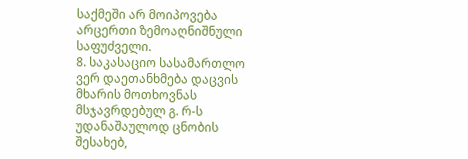საქმეში არ მოიპოვება არცერთი ზემოაღნიშნული საფუძველი.
8. საკასაციო სასამართლო ვერ დაეთანხმება დაცვის მხარის მოთხოვნას მსჯავრდებულ გ. რ-ს უდანაშაულოდ ცნობის შესახებ,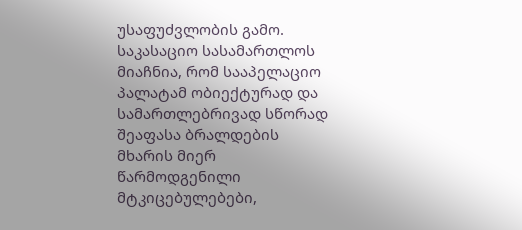უსაფუძვლობის გამო. საკასაციო სასამართლოს მიაჩნია, რომ სააპელაციო პალატამ ობიექტურად და სამართლებრივად სწორად შეაფასა ბრალდების მხარის მიერ წარმოდგენილი მტკიცებულებები,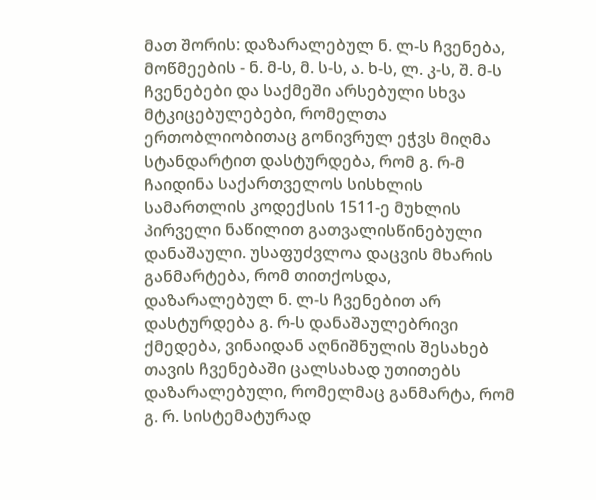მათ შორის: დაზარალებულ ნ. ლ-ს ჩვენება, მოწმეების - ნ. მ-ს, მ. ს-ს, ა. ხ-ს, ლ. კ-ს, შ. მ-ს ჩვენებები და საქმეში არსებული სხვა მტკიცებულებები, რომელთა ერთობლიობითაც გონივრულ ეჭვს მიღმა სტანდარტით დასტურდება, რომ გ. რ-მ ჩაიდინა საქართველოს სისხლის სამართლის კოდექსის 1511-ე მუხლის პირველი ნაწილით გათვალისწინებული დანაშაული. უსაფუძვლოა დაცვის მხარის განმარტება, რომ თითქოსდა, დაზარალებულ ნ. ლ-ს ჩვენებით არ დასტურდება გ. რ-ს დანაშაულებრივი ქმედება, ვინაიდან აღნიშნულის შესახებ თავის ჩვენებაში ცალსახად უთითებს დაზარალებული, რომელმაც განმარტა, რომ გ. რ. სისტემატურად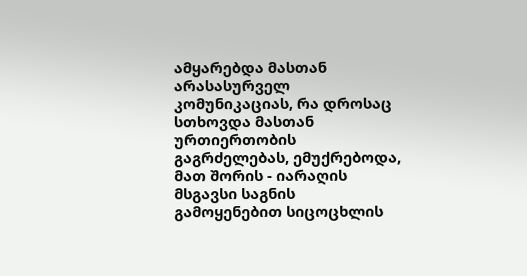ამყარებდა მასთან არასასურველ კომუნიკაციას, რა დროსაც სთხოვდა მასთან ურთიერთობის გაგრძელებას, ემუქრებოდა, მათ შორის - იარაღის მსგავსი საგნის გამოყენებით სიცოცხლის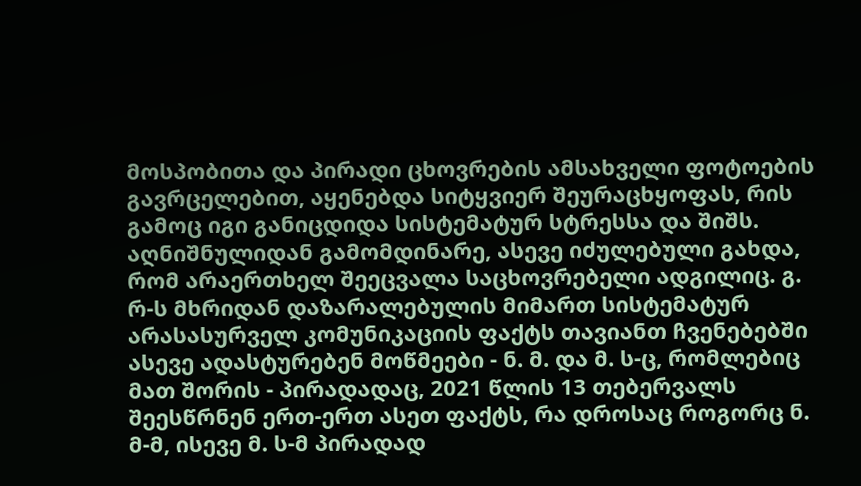მოსპობითა და პირადი ცხოვრების ამსახველი ფოტოების გავრცელებით, აყენებდა სიტყვიერ შეურაცხყოფას, რის გამოც იგი განიცდიდა სისტემატურ სტრესსა და შიშს. აღნიშნულიდან გამომდინარე, ასევე იძულებული გახდა, რომ არაერთხელ შეეცვალა საცხოვრებელი ადგილიც. გ. რ-ს მხრიდან დაზარალებულის მიმართ სისტემატურ არასასურველ კომუნიკაციის ფაქტს თავიანთ ჩვენებებში ასევე ადასტურებენ მოწმეები - ნ. მ. და მ. ს-ც, რომლებიც მათ შორის - პირადადაც, 2021 წლის 13 თებერვალს შეესწრნენ ერთ-ერთ ასეთ ფაქტს, რა დროსაც როგორც ნ. მ-მ, ისევე მ. ს-მ პირადად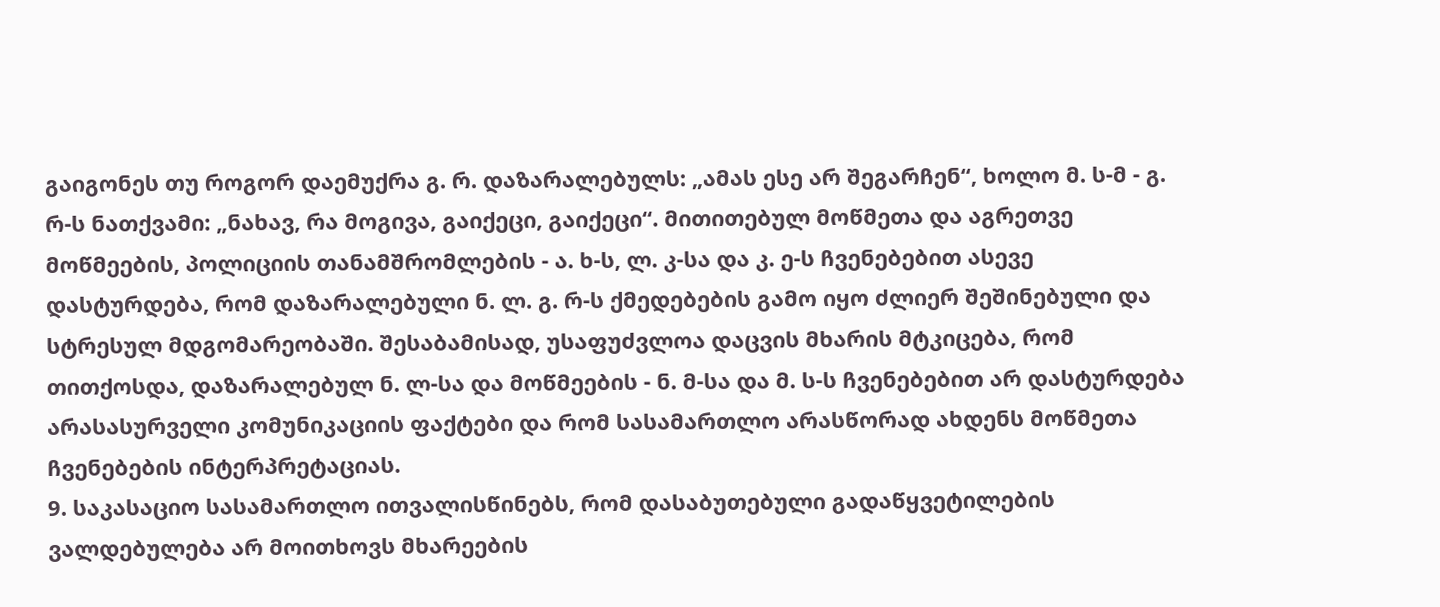გაიგონეს თუ როგორ დაემუქრა გ. რ. დაზარალებულს: „ამას ესე არ შეგარჩენ“, ხოლო მ. ს-მ - გ. რ-ს ნათქვამი: „ნახავ, რა მოგივა, გაიქეცი, გაიქეცი“. მითითებულ მოწმეთა და აგრეთვე მოწმეების, პოლიციის თანამშრომლების - ა. ხ-ს, ლ. კ-სა და კ. ე-ს ჩვენებებით ასევე დასტურდება, რომ დაზარალებული ნ. ლ. გ. რ-ს ქმედებების გამო იყო ძლიერ შეშინებული და სტრესულ მდგომარეობაში. შესაბამისად, უსაფუძვლოა დაცვის მხარის მტკიცება, რომ თითქოსდა, დაზარალებულ ნ. ლ-სა და მოწმეების - ნ. მ-სა და მ. ს-ს ჩვენებებით არ დასტურდება არასასურველი კომუნიკაციის ფაქტები და რომ სასამართლო არასწორად ახდენს მოწმეთა ჩვენებების ინტერპრეტაციას.
9. საკასაციო სასამართლო ითვალისწინებს, რომ დასაბუთებული გადაწყვეტილების ვალდებულება არ მოითხოვს მხარეების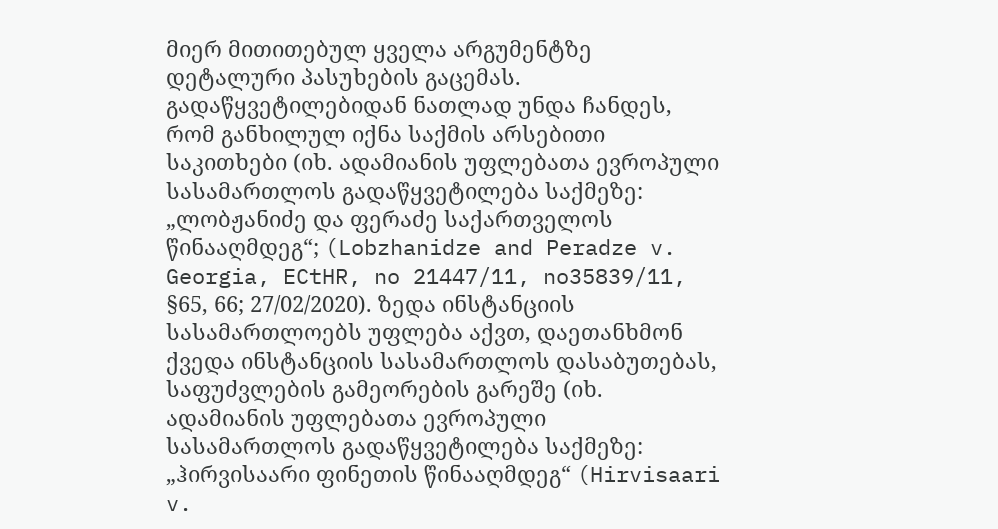მიერ მითითებულ ყველა არგუმენტზე დეტალური პასუხების გაცემას. გადაწყვეტილებიდან ნათლად უნდა ჩანდეს, რომ განხილულ იქნა საქმის არსებითი საკითხები (იხ. ადამიანის უფლებათა ევროპული სასამართლოს გადაწყვეტილება საქმეზე: „ლობჟანიძე და ფერაძე საქართველოს წინააღმდეგ“; (Lobzhanidze and Peradze v. Georgia, ECtHR, no 21447/11, no35839/11, §65, 66; 27/02/2020). ზედა ინსტანციის სასამართლოებს უფლება აქვთ, დაეთანხმონ ქვედა ინსტანციის სასამართლოს დასაბუთებას, საფუძვლების გამეორების გარეშე (იხ. ადამიანის უფლებათა ევროპული სასამართლოს გადაწყვეტილება საქმეზე: „ჰირვისაარი ფინეთის წინააღმდეგ“ (Hirvisaari v.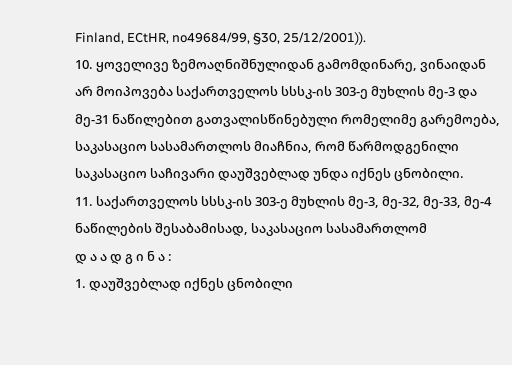Finland, ECtHR, no49684/99, §30, 25/12/2001)).
10. ყოველივე ზემოაღნიშნულიდან გამომდინარე, ვინაიდან არ მოიპოვება საქართველოს სსსკ-ის 303-ე მუხლის მე-3 და მე-31 ნაწილებით გათვალისწინებული რომელიმე გარემოება, საკასაციო სასამართლოს მიაჩნია, რომ წარმოდგენილი საკასაციო საჩივარი დაუშვებლად უნდა იქნეს ცნობილი.
11. საქართველოს სსსკ-ის 303-ე მუხლის მე-3, მე-32, მე-33, მე-4 ნაწილების შესაბამისად, საკასაციო სასამართლომ
დ ა ა დ გ ი ნ ა :
1. დაუშვებლად იქნეს ცნობილი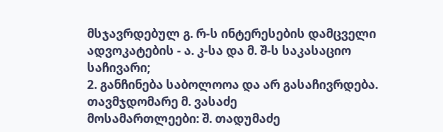მსჯავრდებულ გ. რ-ს ინტერესების დამცველი ადვოკატების - ა. კ-სა და მ. შ-ს საკასაციო საჩივარი;
2. განჩინება საბოლოოა და არ გასაჩივრდება.
თავმჯდომარე მ. ვასაძე
მოსამართლეები: შ. თადუმაძე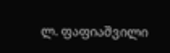ლ. ფაფიაშვილი